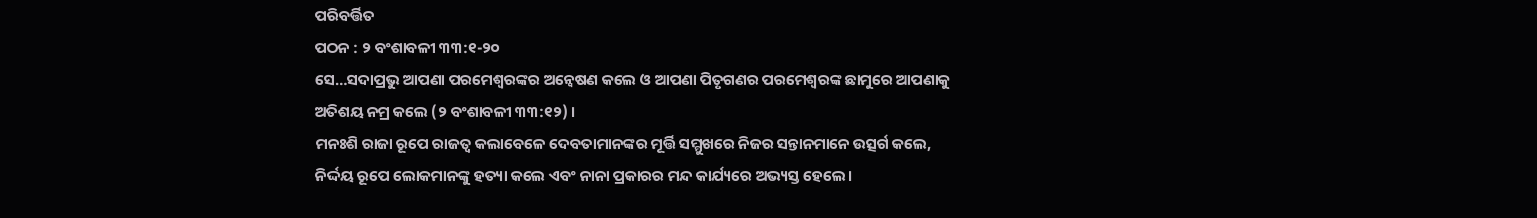ପରିବର୍ତ୍ତିତ
ପଠନ : ୨ ବଂଶାବଳୀ ୩୩:୧-୨୦
ସେ…ସଦାପ୍ରଭୁ ଆପଣା ପରମେଶ୍ବରଙ୍କର ଅନ୍ୱେଷଣ କଲେ ଓ ଆପଣା ପିତୃଗଣର ପରମେଶ୍ବରଙ୍କ ଛାମୁରେ ଆପଣାକୁ ଅତିଶୟ ନମ୍ର କଲେ (୨ ବଂଶାବଳୀ ୩୩:୧୨) ।
ମନଃଶି ରାଜା ରୂପେ ରାଜତ୍ୱ କଲାବେଳେ ଦେବତାମାନଙ୍କର ମୂର୍ତ୍ତି ସମ୍ମୁଖରେ ନିଜର ସନ୍ତାନମାନେ ଉତ୍ସର୍ଗ କଲେ, ନିର୍ଦ୍ଦୟ ରୂପେ ଲୋକମାନଙ୍କୁ ହତ୍ୟା କଲେ ଏବଂ ନାନା ପ୍ରକାରର ମନ୍ଦ କାର୍ଯ୍ୟରେ ଅଭ୍ୟସ୍ତ ହେଲେ।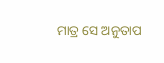ମାତ୍ର ସେ ଅନୁତାପ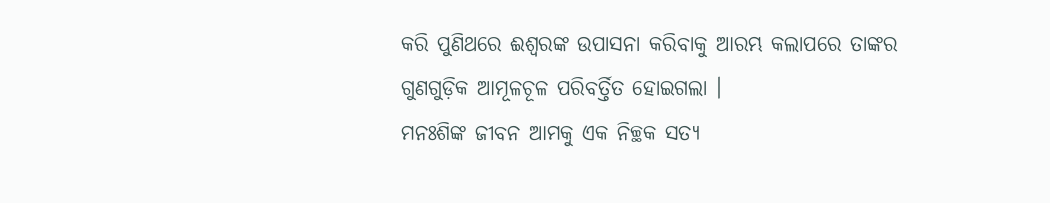କରି ପୁଣିଥରେ ଈଶ୍ଵରଙ୍କ ଉପାସନା କରିବାକୁ ଆରମ୍ଭ କଲାପରେ ତାଙ୍କର ଗୁଣଗୁଡ଼ିକ ଆମୂଳଚୂଳ ପରିବର୍ତ୍ତିତ ହୋଇଗଲା ।
ମନଃଶିଙ୍କ ଜୀବନ ଆମକୁ ଏକ ନିଚ୍ଛକ ସତ୍ୟ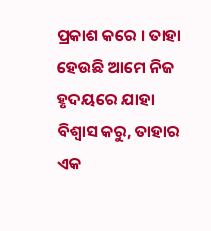ପ୍ରକାଶ କରେ । ତାହା ହେଉଛି ଆମେ ନିଜ ହୃଦୟରେ ଯାହା ବିଶ୍ଵାସ କରୁ, ତାହାର ଏକ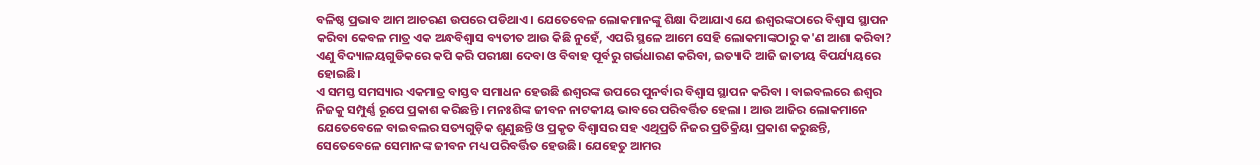ବଳିଷ୍ଠ ପ୍ରଭାବ ଆମ ଆଚରଣ ଉପରେ ପଡିଥାଏ । ଯେତେବେଳ ଲୋକମାନଙ୍କୁ ଶିକ୍ଷା ଦିଆଯାଏ ଯେ ଈଶ୍ଵରଙ୍କଠାରେ ବିଶ୍ଵାସ ସ୍ଥାପନ କରିବା କେବଳ ମାତ୍ର ଏକ ଅନ୍ଧବିଶ୍ବାସ ବ୍ୟତୀତ ଆଉ କିଛି ନୁହେଁ, ଏପରି ସ୍ଥଳେ ଆମେ ସେହି ଲୋକମାଙ୍କଠାରୁ କ'ଣ ଆଶା କରିବା? ଏଣୁ ବିଦ୍ୟାଳୟଗୁଡିକରେ କପି କରି ପରୀକ୍ଷା ଦେବା ଓ ବିବାହ ପୂର୍ବରୁ ଗର୍ଭଧାରଣ କରିବା, ଇତ୍ୟାଦି ଆଜି ଜାତୀୟ ବିପର୍ଯ୍ୟୟରେ ହୋଇଛି।
ଏ ସମସ୍ତ ସମସ୍ୟାର ଏକମାତ୍ର ବାସ୍ତବ ସମାଧନ ହେଉଛି ଈଶ୍ଵରଙ୍କ ଉପରେ ପୁନର୍ବାର ବିଶ୍ଵାସ ସ୍ଥାପନ କରିବା । ବାଇବଲରେ ଈଶ୍ଵର ନିଜକୁ ସମ୍ପୁର୍ଣ୍ଣ ରୂପେ ପ୍ରକାଶ କରିଛନ୍ତି । ମନଃଶିଙ୍କ ଜୀବନ ନାଟକୀୟ ଭାବରେ ପରିବର୍ତ୍ତିତ ହେଲା । ଆଉ ଆଜିର ଲୋକମାନେ ଯେତେବେଳେ ବାଇବଲର ସତ୍ୟଗୁଡ଼ିକ ଶୁଣୁଛନ୍ତି ଓ ପ୍ରକୃତ ବିଶ୍ୱାସର ସହ ଏଥିପ୍ରତି ନିଜର ପ୍ରତିକ୍ରିୟା ପ୍ରକାଶ କରୁଛନ୍ତି, ସେତେବେଳେ ସେମାନଙ୍କ ଜୀବନ ମଧ୍ୟ ପରିବର୍ତ୍ତିତ ହେଉଛି। ଯେହେତୁ ଆମର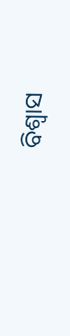ବିଶ୍ବାସ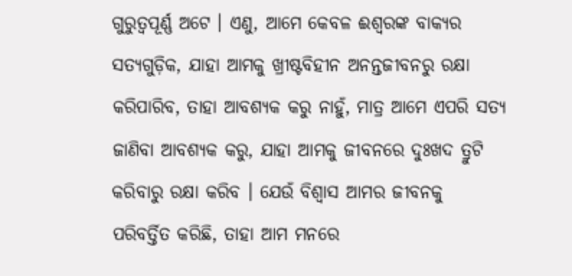ଗୁରୁତ୍ଵପୂର୍ଣ୍ଣ ଅଟେ । ଏଣୁ, ଆମେ କେବଳ ଈଶ୍ଵରଙ୍କ ବାକ୍ୟର ସତ୍ୟଗୁଡ଼ିକ, ଯାହା ଆମକୁ ଖ୍ରୀଷ୍ଟବିହୀନ ଅନନ୍ତଜୀବନରୁ ରକ୍ଷା କରିପାରିବ, ତାହା ଆବଶ୍ୟକ କରୁ ନାହୁଁ, ମାତ୍ର ଆମେ ଏପରି ସତ୍ୟ ଜାଣିବା ଆବଶ୍ୟକ କରୁ, ଯାହା ଆମକୁ ଜୀବନରେ ଦୁଃଖଦ ତ୍ରୁଟି କରିବାରୁ ରକ୍ଷା କରିବ । ଯେଉଁ ବିଶ୍ଵାସ ଆମର ଜୀବନକୁ ପରିବର୍ତ୍ତିତ କରିଛି, ତାହା ଆମ ମନରେ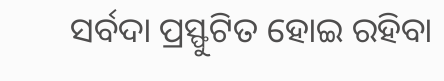ସର୍ବଦା ପ୍ରସ୍ଫୁଟିତ ହୋଇ ରହିବା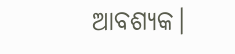ଆବଶ୍ୟକ।